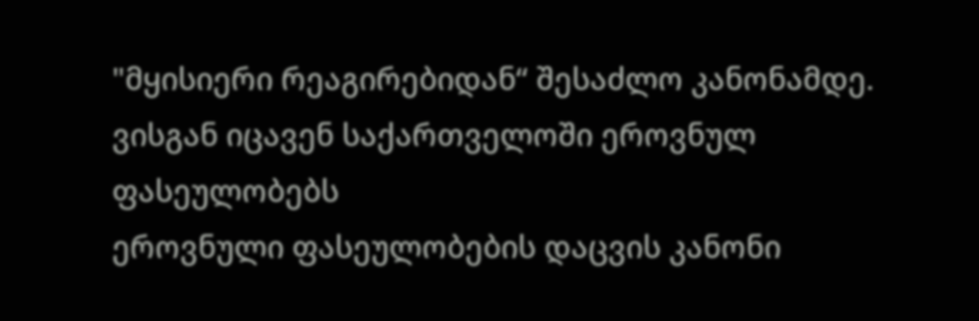"მყისიერი რეაგირებიდან“ შესაძლო კანონამდე. ვისგან იცავენ საქართველოში ეროვნულ ფასეულობებს
ეროვნული ფასეულობების დაცვის კანონი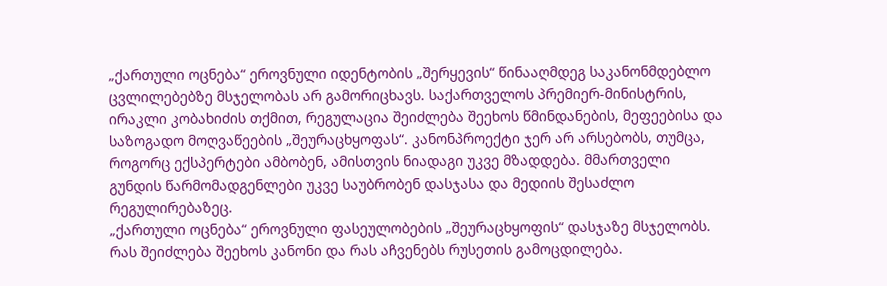„ქართული ოცნება“ ეროვნული იდენტობის „შერყევის“ წინააღმდეგ საკანონმდებლო ცვლილებებზე მსჯელობას არ გამორიცხავს. საქართველოს პრემიერ-მინისტრის, ირაკლი კობახიძის თქმით, რეგულაცია შეიძლება შეეხოს წმინდანების, მეფეებისა და საზოგადო მოღვაწეების „შეურაცხყოფას“. კანონპროექტი ჯერ არ არსებობს, თუმცა, როგორც ექსპერტები ამბობენ, ამისთვის ნიადაგი უკვე მზადდება. მმართველი გუნდის წარმომადგენლები უკვე საუბრობენ დასჯასა და მედიის შესაძლო რეგულირებაზეც.
„ქართული ოცნება“ ეროვნული ფასეულობების „შეურაცხყოფის“ დასჯაზე მსჯელობს. რას შეიძლება შეეხოს კანონი და რას აჩვენებს რუსეთის გამოცდილება.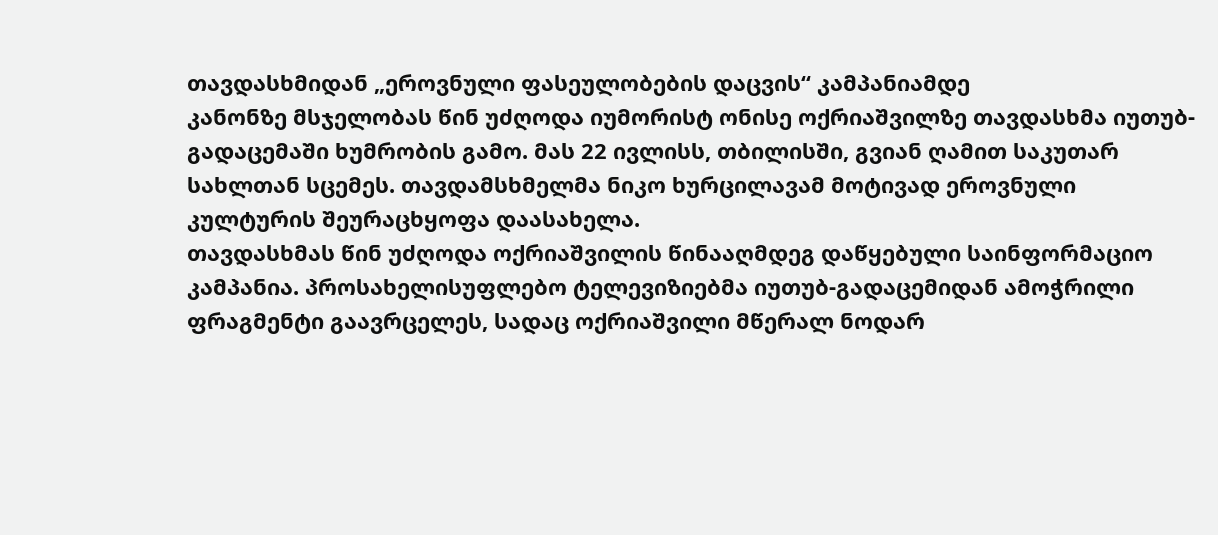თავდასხმიდან „ეროვნული ფასეულობების დაცვის“ კამპანიამდე
კანონზე მსჯელობას წინ უძღოდა იუმორისტ ონისე ოქრიაშვილზე თავდასხმა იუთუბ-გადაცემაში ხუმრობის გამო. მას 22 ივლისს, თბილისში, გვიან ღამით საკუთარ სახლთან სცემეს. თავდამსხმელმა ნიკო ხურცილავამ მოტივად ეროვნული კულტურის შეურაცხყოფა დაასახელა.
თავდასხმას წინ უძღოდა ოქრიაშვილის წინააღმდეგ დაწყებული საინფორმაციო კამპანია. პროსახელისუფლებო ტელევიზიებმა იუთუბ-გადაცემიდან ამოჭრილი ფრაგმენტი გაავრცელეს, სადაც ოქრიაშვილი მწერალ ნოდარ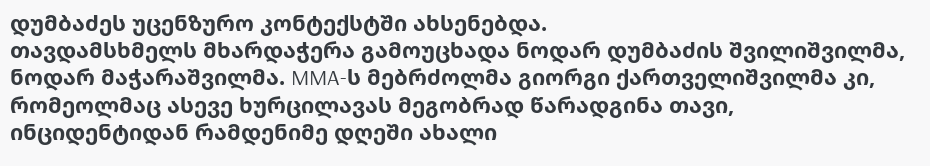დუმბაძეს უცენზურო კონტექსტში ახსენებდა.
თავდამსხმელს მხარდაჭერა გამოუცხადა ნოდარ დუმბაძის შვილიშვილმა, ნოდარ მაჭარაშვილმა. MMA-ს მებრძოლმა გიორგი ქართველიშვილმა კი, რომეოლმაც ასევე ხურცილავას მეგობრად წარადგინა თავი, ინციდენტიდან რამდენიმე დღეში ახალი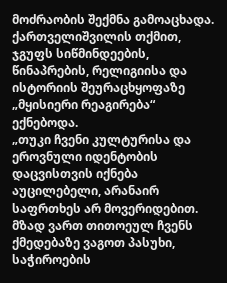მოძრაობის შექმნა გამოაცხადა.
ქართველიშვილის თქმით, ჯგუფს სიწმინდეების, წინაპრების, რელიგიისა და ისტორიის შეურაცხყოფაზე „მყისიერი რეაგირება“ ექნებოდა.
„თუკი ჩვენი კულტურისა და ეროვნული იდენტობის დაცვისთვის იქნება აუცილებელი, არანაირ საფრთხეს არ მოვერიდებით. მზად ვართ თითოეულ ჩვენს ქმედებაზე ვაგოთ პასუხი, საჭიროების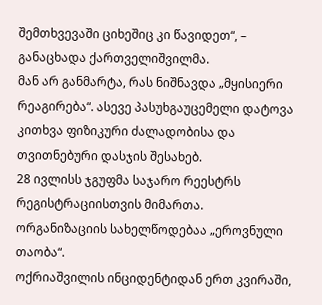შემთხვევაში ციხეშიც კი წავიდეთ“, – განაცხადა ქართველიშვილმა.
მან არ განმარტა, რას ნიშნავდა „მყისიერი რეაგირება“. ასევე პასუხგაუცემელი დატოვა კითხვა ფიზიკური ძალადობისა და თვითნებური დასჯის შესახებ.
28 ივლისს ჯგუფმა საჯარო რეესტრს რეგისტრაციისთვის მიმართა. ორგანიზაციის სახელწოდებაა „ეროვნული თაობა“.
ოქრიაშვილის ინციდენტიდან ერთ კვირაში,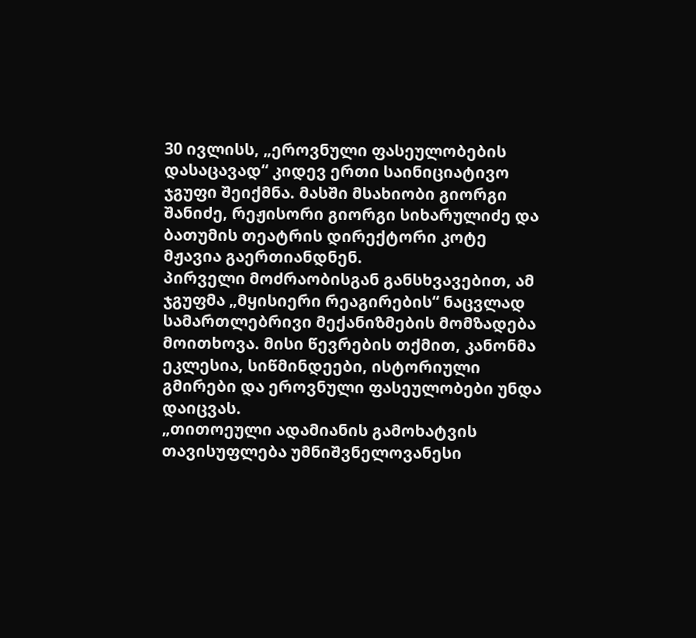30 ივლისს, „ეროვნული ფასეულობების დასაცავად“ კიდევ ერთი საინიციატივო ჯგუფი შეიქმნა. მასში მსახიობი გიორგი შანიძე, რეჟისორი გიორგი სიხარულიძე და ბათუმის თეატრის დირექტორი კოტე მჟავია გაერთიანდნენ.
პირველი მოძრაობისგან განსხვავებით, ამ ჯგუფმა „მყისიერი რეაგირების“ ნაცვლად სამართლებრივი მექანიზმების მომზადება მოითხოვა. მისი წევრების თქმით, კანონმა ეკლესია, სიწმინდეები, ისტორიული გმირები და ეროვნული ფასეულობები უნდა დაიცვას.
„თითოეული ადამიანის გამოხატვის თავისუფლება უმნიშვნელოვანესი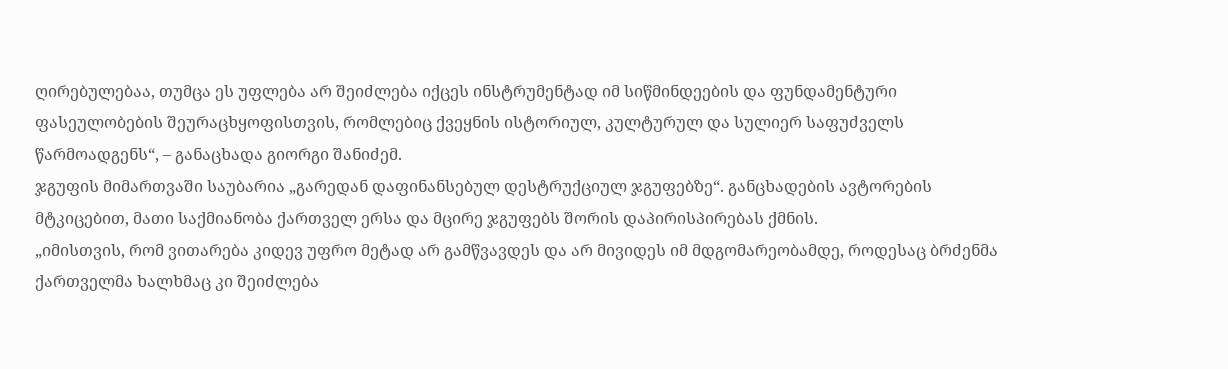ღირებულებაა, თუმცა ეს უფლება არ შეიძლება იქცეს ინსტრუმენტად იმ სიწმინდეების და ფუნდამენტური ფასეულობების შეურაცხყოფისთვის, რომლებიც ქვეყნის ისტორიულ, კულტურულ და სულიერ საფუძველს წარმოადგენს“, – განაცხადა გიორგი შანიძემ.
ჯგუფის მიმართვაში საუბარია „გარედან დაფინანსებულ დესტრუქციულ ჯგუფებზე“. განცხადების ავტორების მტკიცებით, მათი საქმიანობა ქართველ ერსა და მცირე ჯგუფებს შორის დაპირისპირებას ქმნის.
„იმისთვის, რომ ვითარება კიდევ უფრო მეტად არ გამწვავდეს და არ მივიდეს იმ მდგომარეობამდე, როდესაც ბრძენმა ქართველმა ხალხმაც კი შეიძლება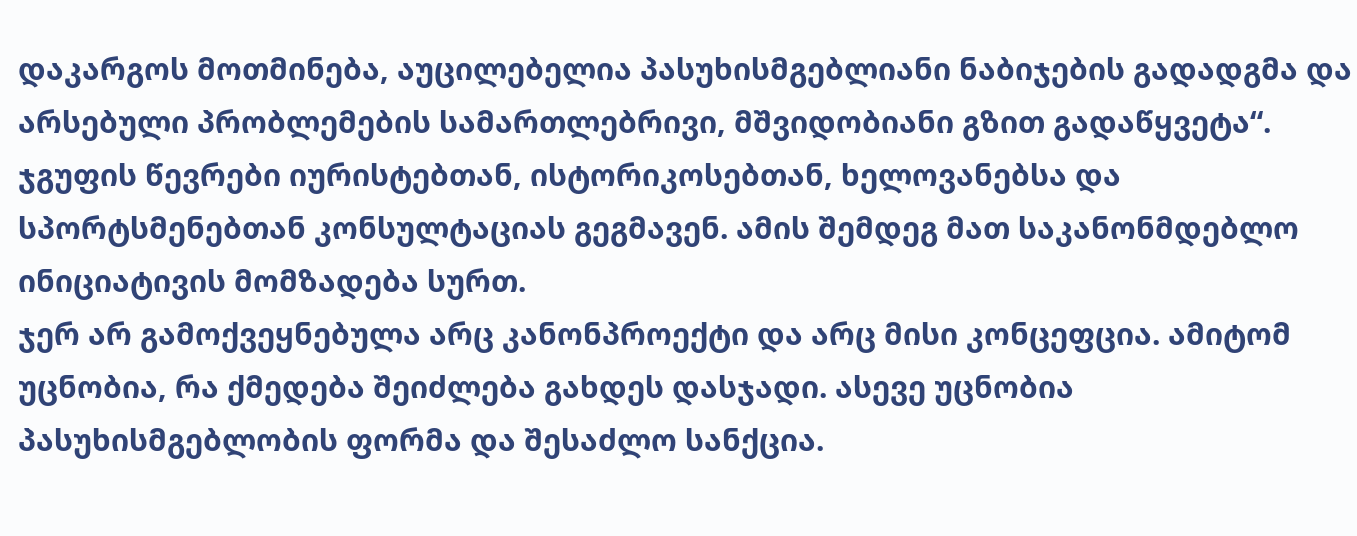დაკარგოს მოთმინება, აუცილებელია პასუხისმგებლიანი ნაბიჯების გადადგმა და არსებული პრობლემების სამართლებრივი, მშვიდობიანი გზით გადაწყვეტა“.
ჯგუფის წევრები იურისტებთან, ისტორიკოსებთან, ხელოვანებსა და სპორტსმენებთან კონსულტაციას გეგმავენ. ამის შემდეგ მათ საკანონმდებლო ინიციატივის მომზადება სურთ.
ჯერ არ გამოქვეყნებულა არც კანონპროექტი და არც მისი კონცეფცია. ამიტომ უცნობია, რა ქმედება შეიძლება გახდეს დასჯადი. ასევე უცნობია პასუხისმგებლობის ფორმა და შესაძლო სანქცია.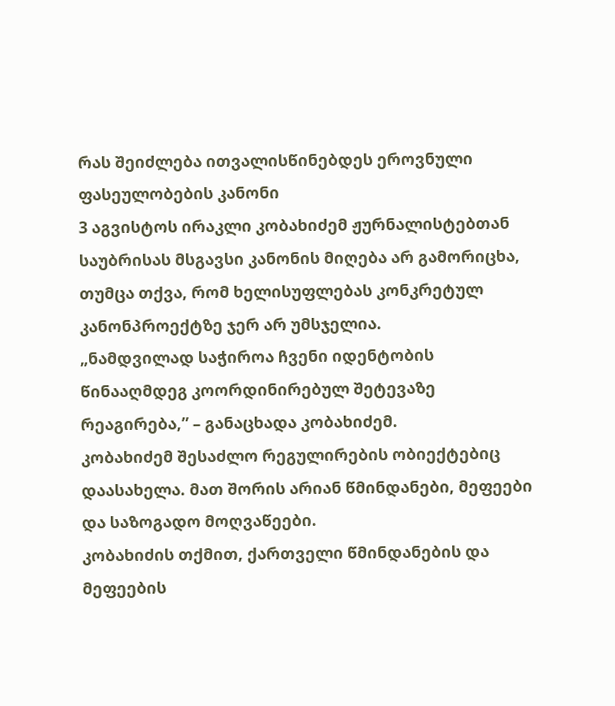რას შეიძლება ითვალისწინებდეს ეროვნული ფასეულობების კანონი
3 აგვისტოს ირაკლი კობახიძემ ჟურნალისტებთან საუბრისას მსგავსი კანონის მიღება არ გამორიცხა, თუმცა თქვა, რომ ხელისუფლებას კონკრეტულ კანონპროექტზე ჯერ არ უმსჯელია.
„ნამდვილად საჭიროა ჩვენი იდენტობის წინააღმდეგ კოორდინირებულ შეტევაზე რეაგირება,” – განაცხადა კობახიძემ.
კობახიძემ შესაძლო რეგულირების ობიექტებიც დაასახელა. მათ შორის არიან წმინდანები, მეფეები და საზოგადო მოღვაწეები.
კობახიძის თქმით, ქართველი წმინდანების და მეფეების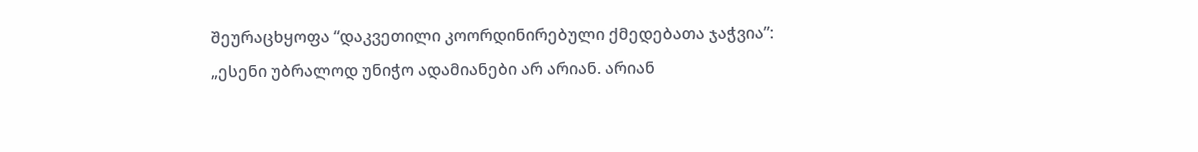შეურაცხყოფა “დაკვეთილი კოორდინირებული ქმედებათა ჯაჭვია”:
„ესენი უბრალოდ უნიჭო ადამიანები არ არიან. არიან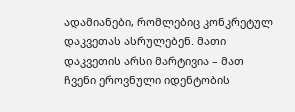ადამიანები, რომლებიც კონკრეტულ დაკვეთას ასრულებენ. მათი დაკვეთის არსი მარტივია – მათ ჩვენი ეროვნული იდენტობის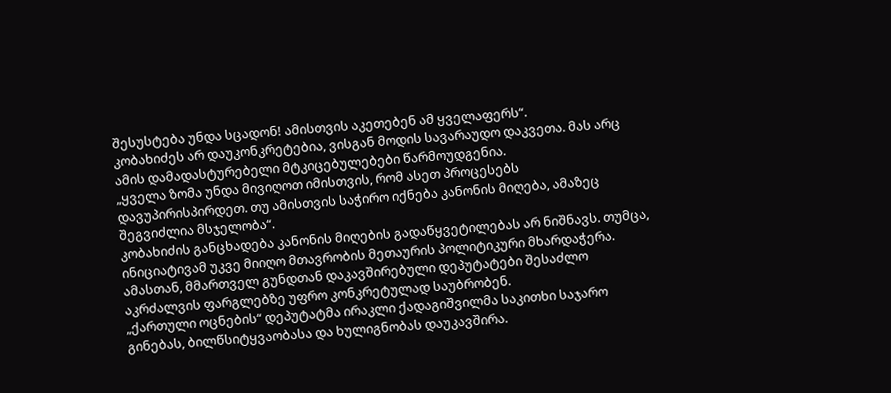შესუსტება უნდა სცადონ! ამისთვის აკეთებენ ამ ყველაფერს“.
კობახიძეს არ დაუკონკრეტებია, ვისგან მოდის სავარაუდო დაკვეთა. მას არც ამის დამადასტურებელი მტკიცებულებები წარმოუდგენია.
„ყველა ზომა უნდა მივიღოთ იმისთვის, რომ ასეთ პროცესებს დავუპირისპირდეთ. თუ ამისთვის საჭირო იქნება კანონის მიღება, ამაზეც შეგვიძლია მსჯელობა“.
კობახიძის განცხადება კანონის მიღების გადაწყვეტილებას არ ნიშნავს. თუმცა, ინიციატივამ უკვე მიიღო მთავრობის მეთაურის პოლიტიკური მხარდაჭერა.
ამასთან, მმართველ გუნდთან დაკავშირებული დეპუტატები შესაძლო აკრძალვის ფარგლებზე უფრო კონკრეტულად საუბრობენ.
„ქართული ოცნების“ დეპუტატმა ირაკლი ქადაგიშვილმა საკითხი საჯარო გინებას, ბილწსიტყვაობასა და ხულიგნობას დაუკავშირა.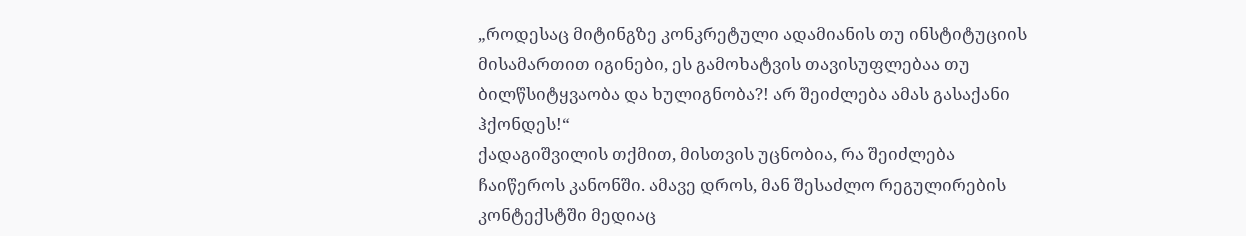„როდესაც მიტინგზე კონკრეტული ადამიანის თუ ინსტიტუციის მისამართით იგინები, ეს გამოხატვის თავისუფლებაა თუ ბილწსიტყვაობა და ხულიგნობა?! არ შეიძლება ამას გასაქანი ჰქონდეს!“
ქადაგიშვილის თქმით, მისთვის უცნობია, რა შეიძლება ჩაიწეროს კანონში. ამავე დროს, მან შესაძლო რეგულირების კონტექსტში მედიაც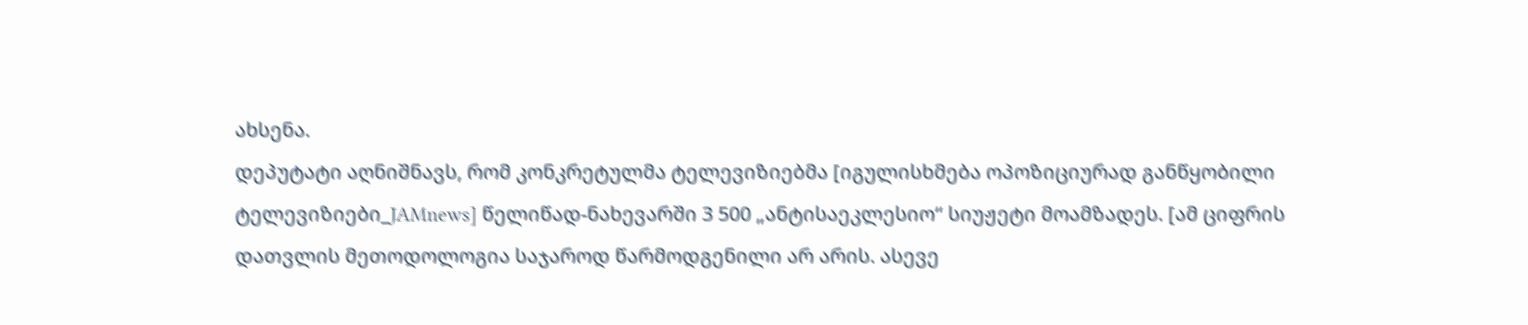ახსენა.
დეპუტატი აღნიშნავს, რომ კონკრეტულმა ტელევიზიებმა [იგულისხმება ოპოზიციურად განწყობილი ტელევიზიები_JAMnews] წელიწად-ნახევარში 3 500 „ანტისაეკლესიო“ სიუჟეტი მოამზადეს. [ამ ციფრის დათვლის მეთოდოლოგია საჯაროდ წარმოდგენილი არ არის. ასევე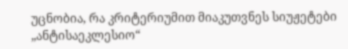უცნობია, რა კრიტერიუმით მიაკუთვნეს სიუჟეტები „ანტისაეკლესიო“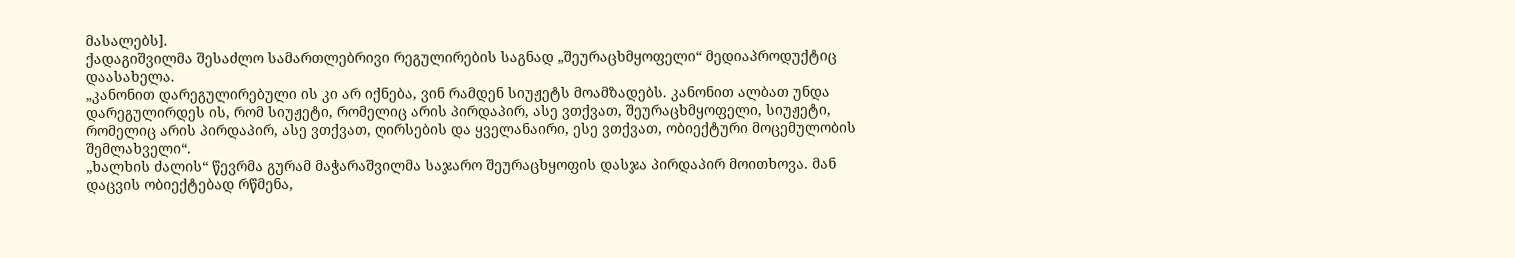მასალებს].
ქადაგიშვილმა შესაძლო სამართლებრივი რეგულირების საგნად „შეურაცხმყოფელი“ მედიაპროდუქტიც დაასახელა.
„კანონით დარეგულირებული ის კი არ იქნება, ვინ რამდენ სიუჟეტს მოამზადებს. კანონით ალბათ უნდა დარეგულირდეს ის, რომ სიუჟეტი, რომელიც არის პირდაპირ, ასე ვთქვათ, შეურაცხმყოფელი, სიუჟეტი, რომელიც არის პირდაპირ, ასე ვთქვათ, ღირსების და ყველანაირი, ესე ვთქვათ, ობიექტური მოცემულობის შემლახველი“.
„ხალხის ძალის“ წევრმა გურამ მაჭარაშვილმა საჯარო შეურაცხყოფის დასჯა პირდაპირ მოითხოვა. მან დაცვის ობიექტებად რწმენა,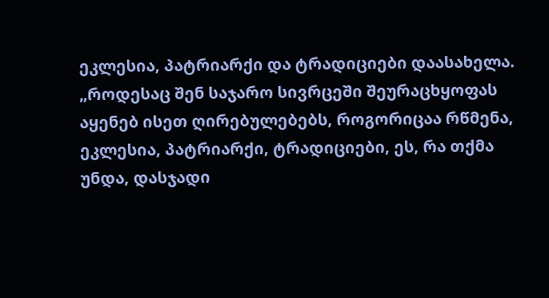ეკლესია, პატრიარქი და ტრადიციები დაასახელა.
„როდესაც შენ საჯარო სივრცეში შეურაცხყოფას აყენებ ისეთ ღირებულებებს, როგორიცაა რწმენა, ეკლესია, პატრიარქი, ტრადიციები, ეს, რა თქმა უნდა, დასჯადი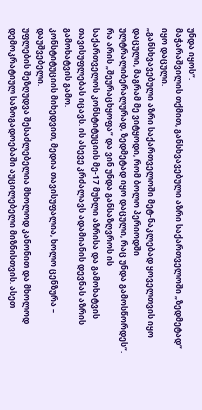უნდა იყოს“.
მაჭარაშვილის თქმით, განსხვავებული აზრი საქართველოში „ზედმეტად“ იყო დაცული.
„განსხვავებული აზრი საქართველოში მეტ-ნაკლებად ყოველთვის იყო დაცული, მაგრამ მე ვიტყოდი, რომ ბოლო პერიოდში ულტრალიბერალურად, ზედმეტად იყო დაცული, რაც უნდა გამოსწორდეს“.
რა არის „შეურაცხყოფა“ და ვინ უნდა განსაზღვროს ის
საქართველოს კონსტიტუციის მე-17 მუხლი აზრისა და გამოხატვის თავისუფლებას იცავს. ის ასევე კრძალავს ადამიანის დევნას აზრის გამოხატვის გამო.
კონსტიტუციის მიხედვით, მედია თავისუფალია, ხოლო ცენზურა – დაუშვებელი.
უფლების შეზღუდვა შესაძლებელია მხოლოდ კანონით და მხოლოდ დემოკრატიულ საზოგადოებაში აუცილებელი მიზნისთვის. ასეთ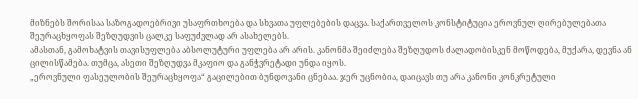მიზნებს შორისაა საზოგადოებრივი უსაფრთხოება და სხვათა უფლებების დაცვა. საქართველოს კონსტიტუცია ეროვნულ ღირებულებათა შეურაცხყოფას შეზღუდვის ცალკე საფუძვლად არ ასახელებს.
ამასთან, გამოხატვის თავისუფლება აბსოლუტური უფლება არ არის. კანონმა შეიძლება შეზღუდოს ძალადობისკენ მოწოდება, მუქარა, დევნა ან ცილისწამება. თუმცა, ასეთი შეზღუდვა მკაფიო და განჭვრეტადი უნდა იყოს.
„ეროვნული ფასეულობის შეურაცხყოფა“ გაცილებით ბუნდოვანი ცნებაა. ჯერ უცნობია, დაიცავს თუ არა კანონი კონკრეტული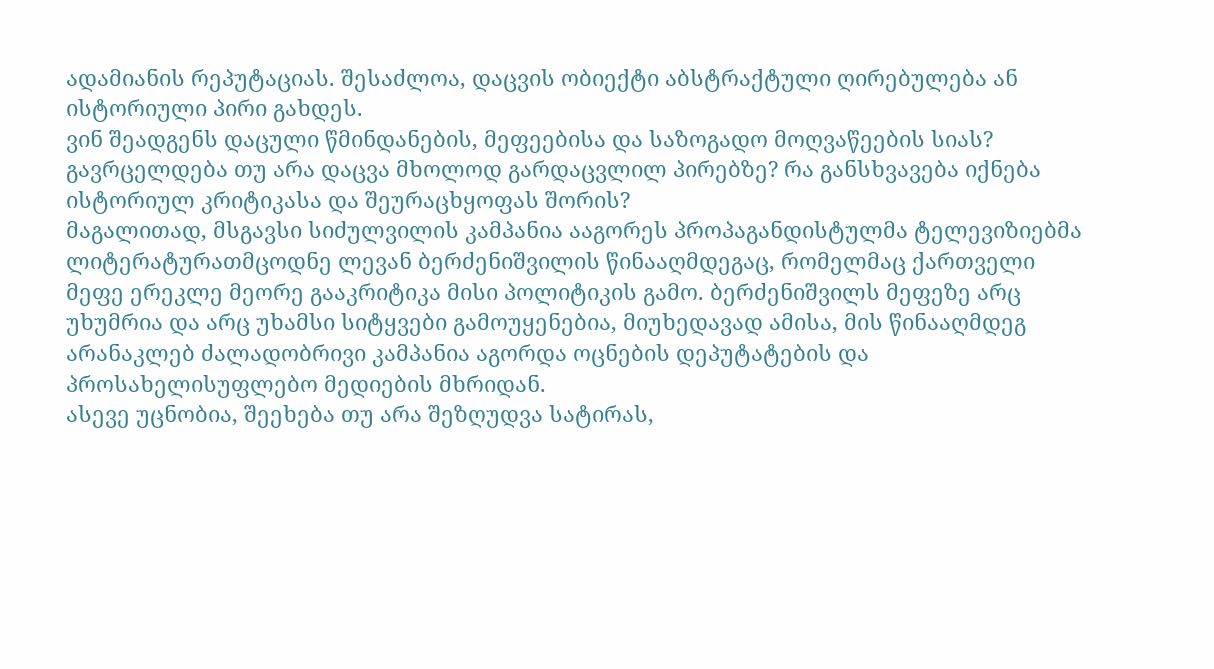ადამიანის რეპუტაციას. შესაძლოა, დაცვის ობიექტი აბსტრაქტული ღირებულება ან ისტორიული პირი გახდეს.
ვინ შეადგენს დაცული წმინდანების, მეფეებისა და საზოგადო მოღვაწეების სიას? გავრცელდება თუ არა დაცვა მხოლოდ გარდაცვლილ პირებზე? რა განსხვავება იქნება ისტორიულ კრიტიკასა და შეურაცხყოფას შორის?
მაგალითად, მსგავსი სიძულვილის კამპანია ააგორეს პროპაგანდისტულმა ტელევიზიებმა ლიტერატურათმცოდნე ლევან ბერძენიშვილის წინააღმდეგაც, რომელმაც ქართველი მეფე ერეკლე მეორე გააკრიტიკა მისი პოლიტიკის გამო. ბერძენიშვილს მეფეზე არც უხუმრია და არც უხამსი სიტყვები გამოუყენებია, მიუხედავად ამისა, მის წინააღმდეგ არანაკლებ ძალადობრივი კამპანია აგორდა ოცნების დეპუტატების და პროსახელისუფლებო მედიების მხრიდან.
ასევე უცნობია, შეეხება თუ არა შეზღუდვა სატირას,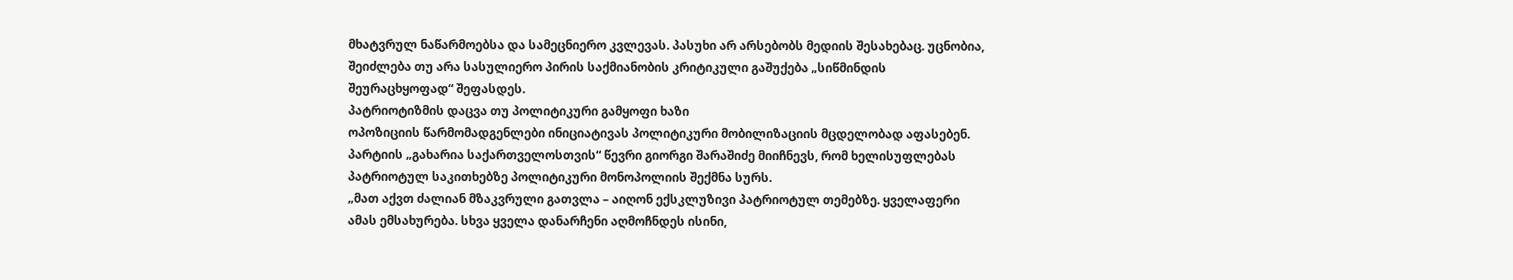მხატვრულ ნაწარმოებსა და სამეცნიერო კვლევას. პასუხი არ არსებობს მედიის შესახებაც. უცნობია, შეიძლება თუ არა სასულიერო პირის საქმიანობის კრიტიკული გაშუქება „სიწმინდის შეურაცხყოფად“ შეფასდეს.
პატრიოტიზმის დაცვა თუ პოლიტიკური გამყოფი ხაზი
ოპოზიციის წარმომადგენლები ინიციატივას პოლიტიკური მობილიზაციის მცდელობად აფასებენ.
პარტიის „გახარია საქართველოსთვის“ წევრი გიორგი შარაშიძე მიიჩნევს, რომ ხელისუფლებას პატრიოტულ საკითხებზე პოლიტიკური მონოპოლიის შექმნა სურს.
„მათ აქვთ ძალიან მზაკვრული გათვლა – აიღონ ექსკლუზივი პატრიოტულ თემებზე. ყველაფერი ამას ემსახურება. სხვა ყველა დანარჩენი აღმოჩნდეს ისინი,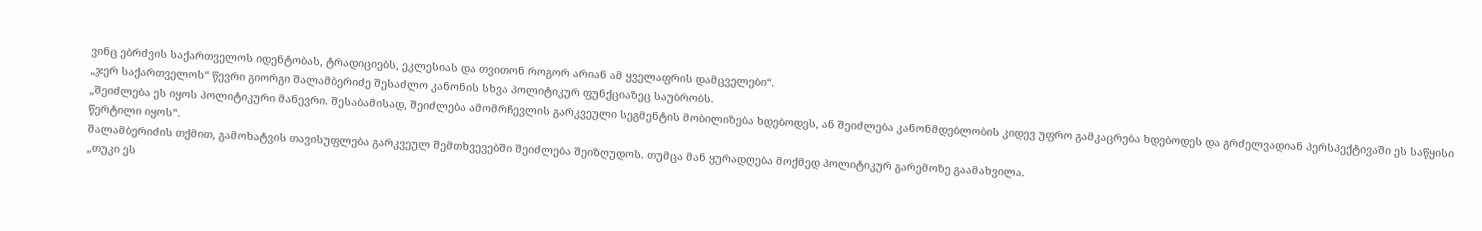ვინც ებრძვის საქართველოს იდენტობას, ტრადიციებს, ეკლესიას და თვითონ როგორ არიან ამ ყველაფრის დამცველები“.
„ჯერ საქართველოს“ წევრი გიორგი შალამბერიძე შესაძლო კანონის სხვა პოლიტიკურ ფუნქციაზეც საუბრობს.
„შეიძლება ეს იყოს პოლიტიკური მანევრი. შესაბამისად, შეიძლება ამომრჩევლის გარკვეული სეგმენტის მობილიზება ხდებოდეს, ან შეიძლება კანონმდებლობის კიდევ უფრო გამკაცრება ხდებოდეს და გრძელვადიან პერსპექტივაში ეს საწყისი წერტილი იყოს“.
შალამბერიძის თქმით, გამოხატვის თავისუფლება გარკვეულ შემთხვევებში შეიძლება შეიზღუდოს. თუმცა მან ყურადღება მოქმედ პოლიტიკურ გარემოზე გაამახვილა.
„თუკი ეს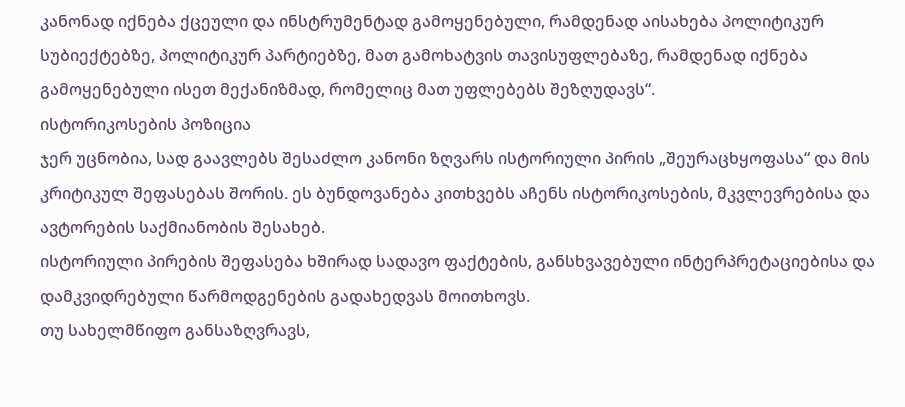კანონად იქნება ქცეული და ინსტრუმენტად გამოყენებული, რამდენად აისახება პოლიტიკურ სუბიექტებზე, პოლიტიკურ პარტიებზე, მათ გამოხატვის თავისუფლებაზე, რამდენად იქნება გამოყენებული ისეთ მექანიზმად, რომელიც მათ უფლებებს შეზღუდავს“.
ისტორიკოსების პოზიცია
ჯერ უცნობია, სად გაავლებს შესაძლო კანონი ზღვარს ისტორიული პირის „შეურაცხყოფასა“ და მის კრიტიკულ შეფასებას შორის. ეს ბუნდოვანება კითხვებს აჩენს ისტორიკოსების, მკვლევრებისა და ავტორების საქმიანობის შესახებ.
ისტორიული პირების შეფასება ხშირად სადავო ფაქტების, განსხვავებული ინტერპრეტაციებისა და დამკვიდრებული წარმოდგენების გადახედვას მოითხოვს.
თუ სახელმწიფო განსაზღვრავს,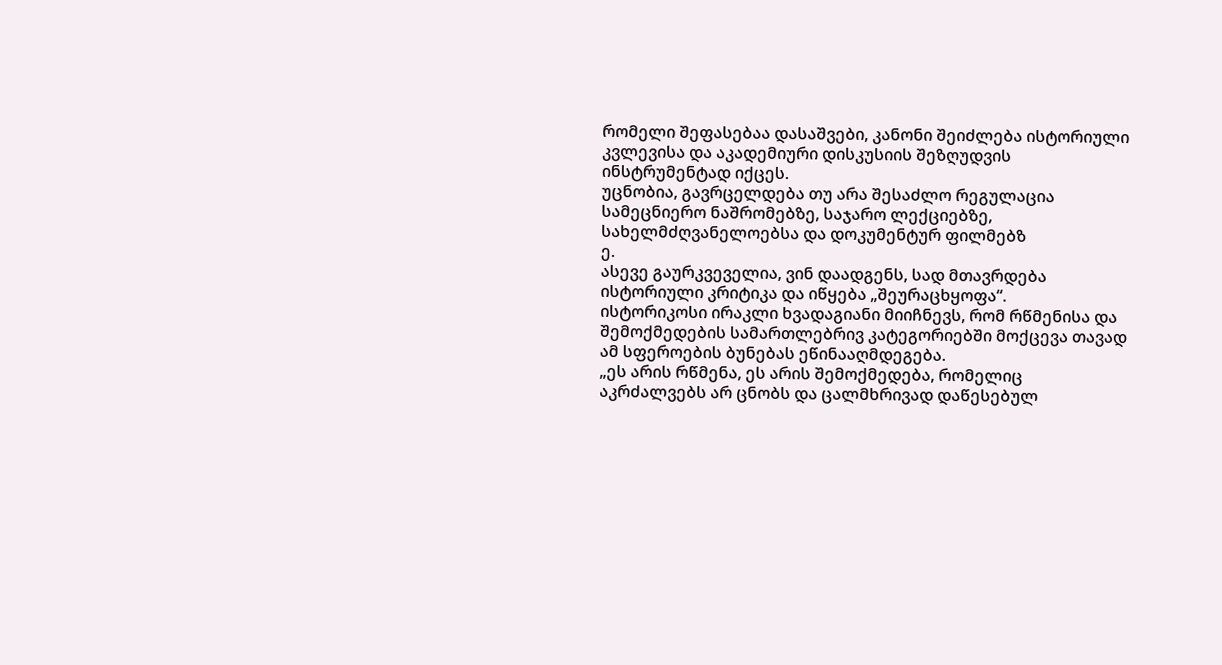რომელი შეფასებაა დასაშვები, კანონი შეიძლება ისტორიული კვლევისა და აკადემიური დისკუსიის შეზღუდვის ინსტრუმენტად იქცეს.
უცნობია, გავრცელდება თუ არა შესაძლო რეგულაცია სამეცნიერო ნაშრომებზე, საჯარო ლექციებზე, სახელმძღვანელოებსა და დოკუმენტურ ფილმებზ
ე.
ასევე გაურკვეველია, ვინ დაადგენს, სად მთავრდება ისტორიული კრიტიკა და იწყება „შეურაცხყოფა“.
ისტორიკოსი ირაკლი ხვადაგიანი მიიჩნევს, რომ რწმენისა და შემოქმედების სამართლებრივ კატეგორიებში მოქცევა თავად ამ სფეროების ბუნებას ეწინააღმდეგება.
„ეს არის რწმენა, ეს არის შემოქმედება, რომელიც აკრძალვებს არ ცნობს და ცალმხრივად დაწესებულ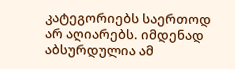კატეგორიებს საერთოდ არ აღიარებს. იმდენად აბსურდულია ამ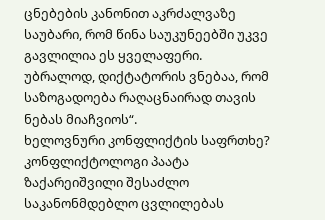ცნებების კანონით აკრძალვაზე საუბარი, რომ წინა საუკუნეებში უკვე გავლილია ეს ყველაფერი. უბრალოდ, დიქტატორის ვნებაა, რომ საზოგადოება რაღაცნაირად თავის ნებას მიაჩვიოს“.
ხელოვნური კონფლიქტის საფრთხე?
კონფლიქტოლოგი პაატა ზაქარეიშვილი შესაძლო საკანონმდებლო ცვლილებას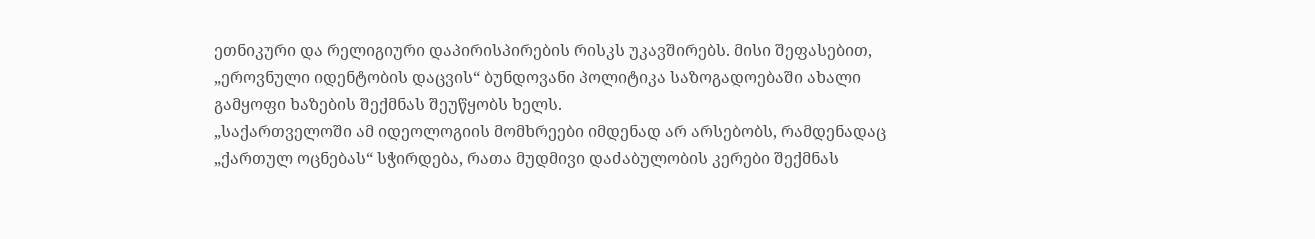ეთნიკური და რელიგიური დაპირისპირების რისკს უკავშირებს. მისი შეფასებით, „ეროვნული იდენტობის დაცვის“ ბუნდოვანი პოლიტიკა საზოგადოებაში ახალი გამყოფი ხაზების შექმნას შეუწყობს ხელს.
„საქართველოში ამ იდეოლოგიის მომხრეები იმდენად არ არსებობს, რამდენადაც „ქართულ ოცნებას“ სჭირდება, რათა მუდმივი დაძაბულობის კერები შექმნას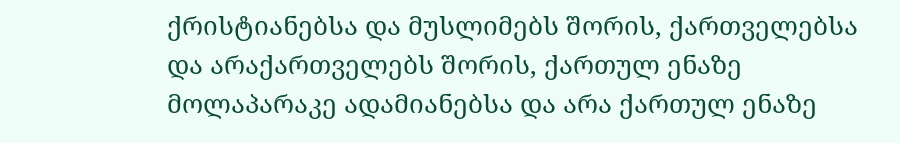ქრისტიანებსა და მუსლიმებს შორის, ქართველებსა და არაქართველებს შორის, ქართულ ენაზე მოლაპარაკე ადამიანებსა და არა ქართულ ენაზე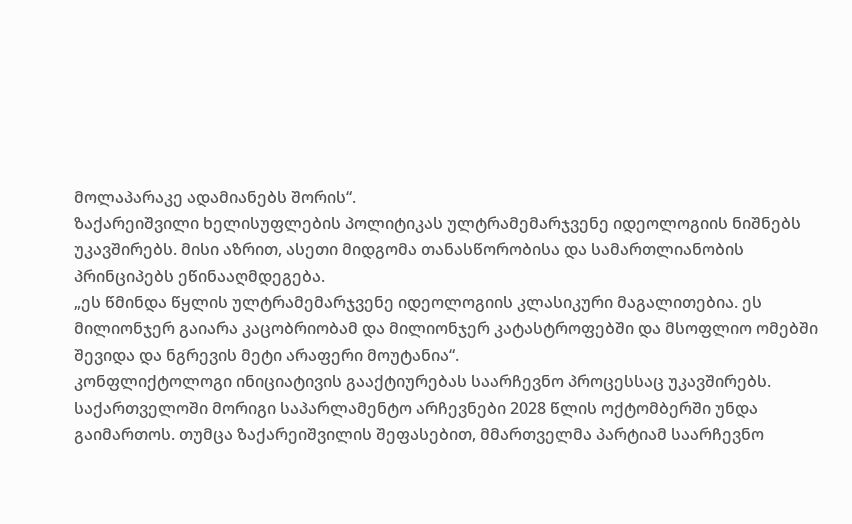მოლაპარაკე ადამიანებს შორის“.
ზაქარეიშვილი ხელისუფლების პოლიტიკას ულტრამემარჯვენე იდეოლოგიის ნიშნებს უკავშირებს. მისი აზრით, ასეთი მიდგომა თანასწორობისა და სამართლიანობის პრინციპებს ეწინააღმდეგება.
„ეს წმინდა წყლის ულტრამემარჯვენე იდეოლოგიის კლასიკური მაგალითებია. ეს მილიონჯერ გაიარა კაცობრიობამ და მილიონჯერ კატასტროფებში და მსოფლიო ომებში შევიდა და ნგრევის მეტი არაფერი მოუტანია“.
კონფლიქტოლოგი ინიციატივის გააქტიურებას საარჩევნო პროცესსაც უკავშირებს. საქართველოში მორიგი საპარლამენტო არჩევნები 2028 წლის ოქტომბერში უნდა გაიმართოს. თუმცა ზაქარეიშვილის შეფასებით, მმართველმა პარტიამ საარჩევნო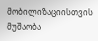მობილიზაციისთვის მუშაობა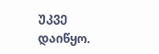უკვე დაიწყო.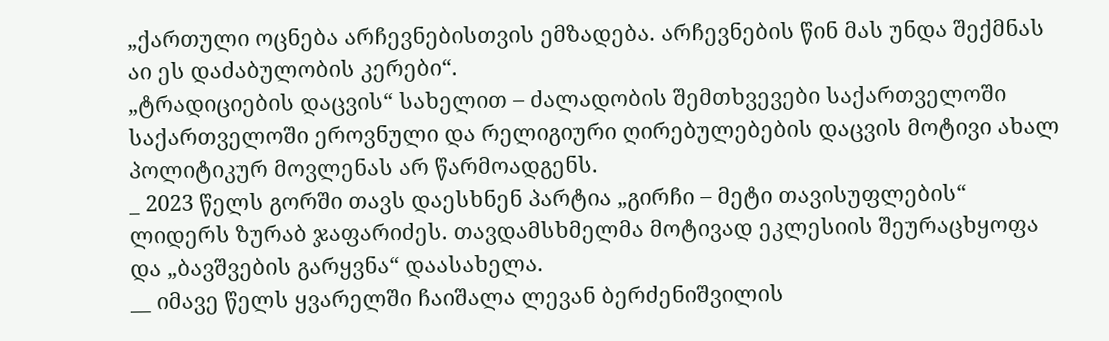„ქართული ოცნება არჩევნებისთვის ემზადება. არჩევნების წინ მას უნდა შექმნას აი ეს დაძაბულობის კერები“.
„ტრადიციების დაცვის“ სახელით – ძალადობის შემთხვევები საქართველოში
საქართველოში ეროვნული და რელიგიური ღირებულებების დაცვის მოტივი ახალ პოლიტიკურ მოვლენას არ წარმოადგენს.
_ 2023 წელს გორში თავს დაესხნენ პარტია „გირჩი – მეტი თავისუფლების“ ლიდერს ზურაბ ჯაფარიძეს. თავდამსხმელმა მოტივად ეკლესიის შეურაცხყოფა და „ბავშვების გარყვნა“ დაასახელა.
__ იმავე წელს ყვარელში ჩაიშალა ლევან ბერძენიშვილის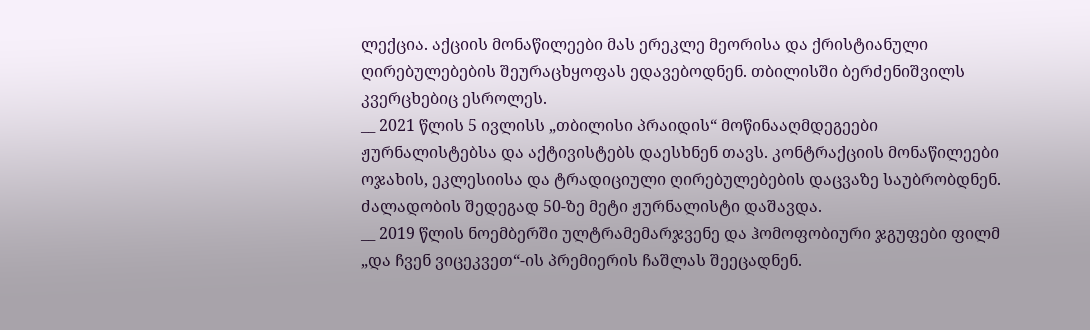ლექცია. აქციის მონაწილეები მას ერეკლე მეორისა და ქრისტიანული ღირებულებების შეურაცხყოფას ედავებოდნენ. თბილისში ბერძენიშვილს კვერცხებიც ესროლეს.
__ 2021 წლის 5 ივლისს „თბილისი პრაიდის“ მოწინააღმდეგეები ჟურნალისტებსა და აქტივისტებს დაესხნენ თავს. კონტრაქციის მონაწილეები ოჯახის, ეკლესიისა და ტრადიციული ღირებულებების დაცვაზე საუბრობდნენ. ძალადობის შედეგად 50-ზე მეტი ჟურნალისტი დაშავდა.
__ 2019 წლის ნოემბერში ულტრამემარჯვენე და ჰომოფობიური ჯგუფები ფილმ „და ჩვენ ვიცეკვეთ“-ის პრემიერის ჩაშლას შეეცადნენ.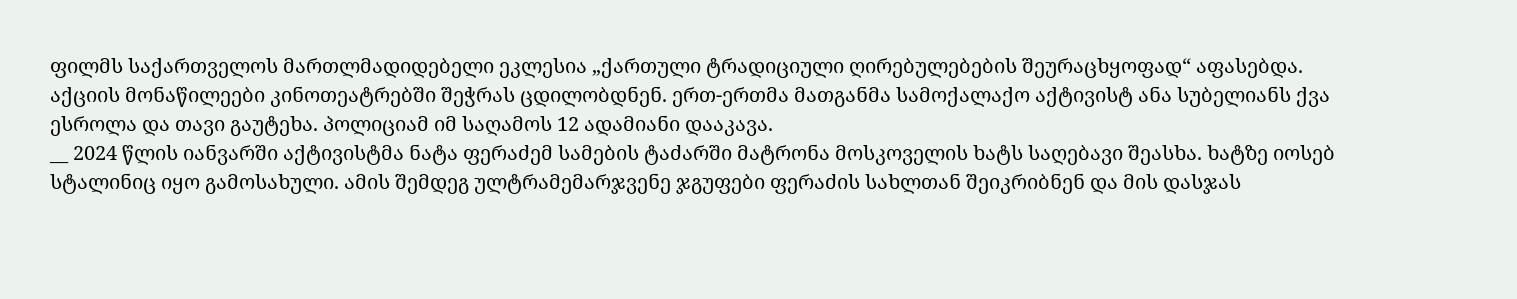ფილმს საქართველოს მართლმადიდებელი ეკლესია „ქართული ტრადიციული ღირებულებების შეურაცხყოფად“ აფასებდა.
აქციის მონაწილეები კინოთეატრებში შეჭრას ცდილობდნენ. ერთ-ერთმა მათგანმა სამოქალაქო აქტივისტ ანა სუბელიანს ქვა ესროლა და თავი გაუტეხა. პოლიციამ იმ საღამოს 12 ადამიანი დააკავა.
__ 2024 წლის იანვარში აქტივისტმა ნატა ფერაძემ სამების ტაძარში მატრონა მოსკოველის ხატს საღებავი შეასხა. ხატზე იოსებ სტალინიც იყო გამოსახული. ამის შემდეგ ულტრამემარჯვენე ჯგუფები ფერაძის სახლთან შეიკრიბნენ და მის დასჯას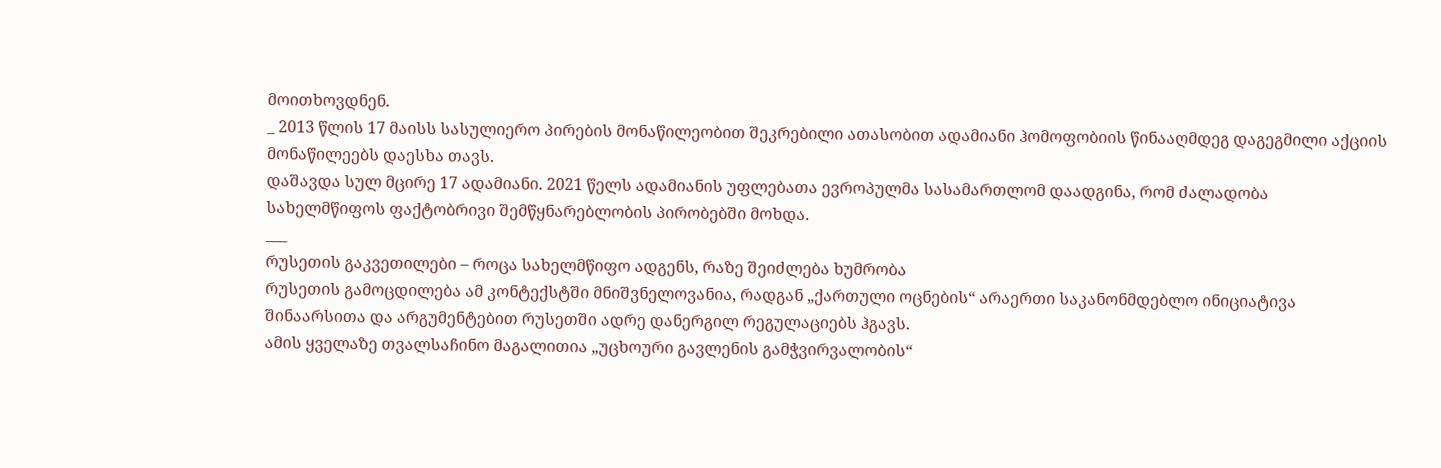მოითხოვდნენ.
_ 2013 წლის 17 მაისს სასულიერო პირების მონაწილეობით შეკრებილი ათასობით ადამიანი ჰომოფობიის წინააღმდეგ დაგეგმილი აქციის მონაწილეებს დაესხა თავს.
დაშავდა სულ მცირე 17 ადამიანი. 2021 წელს ადამიანის უფლებათა ევროპულმა სასამართლომ დაადგინა, რომ ძალადობა სახელმწიფოს ფაქტობრივი შემწყნარებლობის პირობებში მოხდა.
___
რუსეთის გაკვეთილები – როცა სახელმწიფო ადგენს, რაზე შეიძლება ხუმრობა
რუსეთის გამოცდილება ამ კონტექსტში მნიშვნელოვანია, რადგან „ქართული ოცნების“ არაერთი საკანონმდებლო ინიციატივა შინაარსითა და არგუმენტებით რუსეთში ადრე დანერგილ რეგულაციებს ჰგავს.
ამის ყველაზე თვალსაჩინო მაგალითია „უცხოური გავლენის გამჭვირვალობის“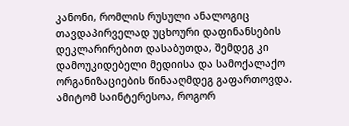კანონი, რომლის რუსული ანალოგიც თავდაპირველად უცხოური დაფინანსების დეკლარირებით დასაბუთდა, შემდეგ კი დამოუკიდებელი მედიისა და სამოქალაქო ორგანიზაციების წინააღმდეგ გაფართოვდა.
ამიტომ საინტერესოა, როგორ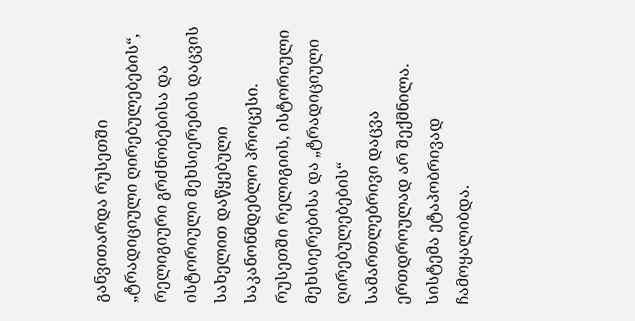განვითარდა რუსეთში „ტრადიციული ღირებულებების“, რელიგიური გრძნობებისა და ისტორიული მეხსიერების დაცვის სახელით დაწყებული საკანონმდებლო პროცესი.
რუსეთში რელიგიის, ისტორიული მეხსიერებისა და „ტრადიციული ღირებულებების“ სამართლებრივი დაცვა ერთდროულად არ შექმნილა. სისტემა ეტაპობრივად ჩამოყალიბდა.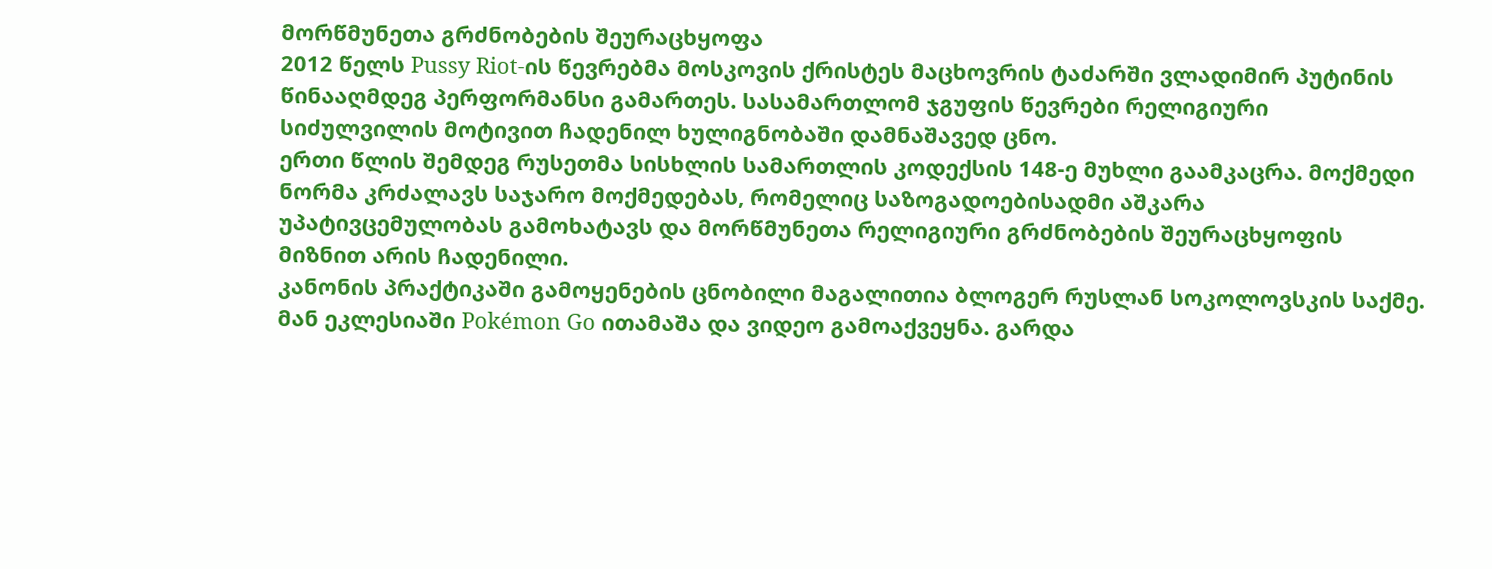მორწმუნეთა გრძნობების შეურაცხყოფა
2012 წელს Pussy Riot-ის წევრებმა მოსკოვის ქრისტეს მაცხოვრის ტაძარში ვლადიმირ პუტინის წინააღმდეგ პერფორმანსი გამართეს. სასამართლომ ჯგუფის წევრები რელიგიური სიძულვილის მოტივით ჩადენილ ხულიგნობაში დამნაშავედ ცნო.
ერთი წლის შემდეგ რუსეთმა სისხლის სამართლის კოდექსის 148-ე მუხლი გაამკაცრა. მოქმედი ნორმა კრძალავს საჯარო მოქმედებას, რომელიც საზოგადოებისადმი აშკარა უპატივცემულობას გამოხატავს და მორწმუნეთა რელიგიური გრძნობების შეურაცხყოფის მიზნით არის ჩადენილი.
კანონის პრაქტიკაში გამოყენების ცნობილი მაგალითია ბლოგერ რუსლან სოკოლოვსკის საქმე. მან ეკლესიაში Pokémon Go ითამაშა და ვიდეო გამოაქვეყნა. გარდა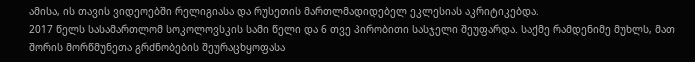ამისა, ის თავის ვიდეოებში რელიგიასა და რუსეთის მართლმადიდებელ ეკლესიას აკრიტიკებდა.
2017 წელს სასამართლომ სოკოლოვსკის სამი წელი და 6 თვე პირობითი სასჯელი შეუფარდა. საქმე რამდენიმე მუხლს, მათ შორის მორწმუნეთა გრძნობების შეურაცხყოფასა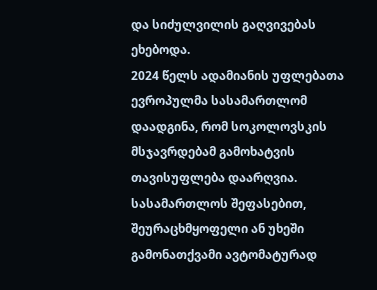და სიძულვილის გაღვივებას ეხებოდა.
2024 წელს ადამიანის უფლებათა ევროპულმა სასამართლომ დაადგინა, რომ სოკოლოვსკის მსჯავრდებამ გამოხატვის თავისუფლება დაარღვია. სასამართლოს შეფასებით, შეურაცხმყოფელი ან უხეში გამონათქვამი ავტომატურად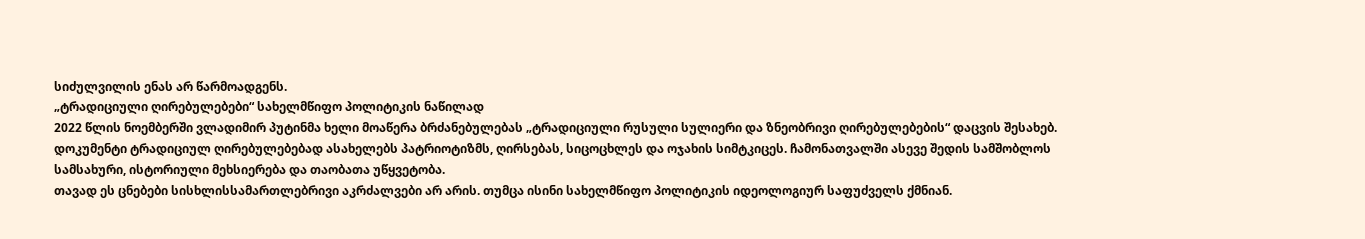სიძულვილის ენას არ წარმოადგენს.
„ტრადიციული ღირებულებები“ სახელმწიფო პოლიტიკის ნაწილად
2022 წლის ნოემბერში ვლადიმირ პუტინმა ხელი მოაწერა ბრძანებულებას „ტრადიციული რუსული სულიერი და ზნეობრივი ღირებულებების“ დაცვის შესახებ.
დოკუმენტი ტრადიციულ ღირებულებებად ასახელებს პატრიოტიზმს, ღირსებას, სიცოცხლეს და ოჯახის სიმტკიცეს. ჩამონათვალში ასევე შედის სამშობლოს სამსახური, ისტორიული მეხსიერება და თაობათა უწყვეტობა.
თავად ეს ცნებები სისხლისსამართლებრივი აკრძალვები არ არის. თუმცა ისინი სახელმწიფო პოლიტიკის იდეოლოგიურ საფუძველს ქმნიან.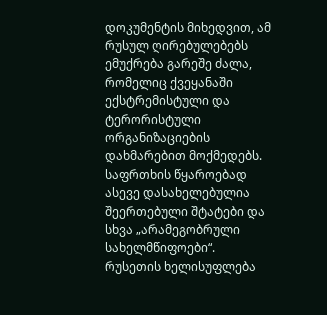დოკუმენტის მიხედვით, ამ რუსულ ღირებულებებს ემუქრება გარეშე ძალა, რომელიც ქვეყანაში ექსტრემისტული და ტერორისტული ორგანიზაციების დახმარებით მოქმედებს.
საფრთხის წყაროებად ასევე დასახელებულია შეერთებული შტატები და სხვა „არამეგობრული სახელმწიფოები“.
რუსეთის ხელისუფლება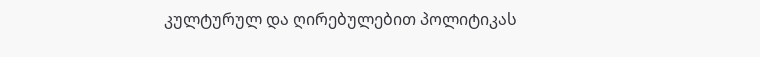კულტურულ და ღირებულებით პოლიტიკას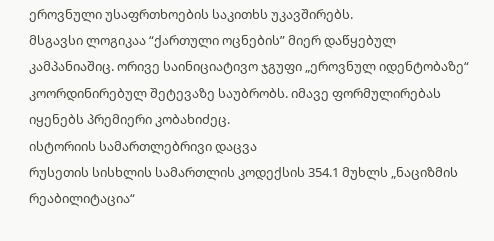ეროვნული უსაფრთხოების საკითხს უკავშირებს.
მსგავსი ლოგიკაა “ქართული ოცნების” მიერ დაწყებულ კამპანიაშიც. ორივე საინიციატივო ჯგუფი „ეროვნულ იდენტობაზე“ კოორდინირებულ შეტევაზე საუბრობს. იმავე ფორმულირებას იყენებს პრემიერი კობახიძეც.
ისტორიის სამართლებრივი დაცვა
რუსეთის სისხლის სამართლის კოდექსის 354.1 მუხლს „ნაციზმის რეაბილიტაცია“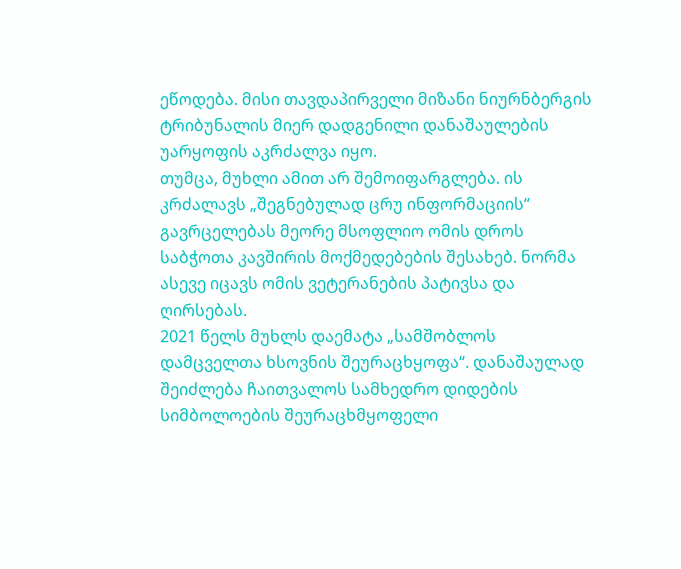ეწოდება. მისი თავდაპირველი მიზანი ნიურნბერგის ტრიბუნალის მიერ დადგენილი დანაშაულების უარყოფის აკრძალვა იყო.
თუმცა, მუხლი ამით არ შემოიფარგლება. ის კრძალავს „შეგნებულად ცრუ ინფორმაციის“ გავრცელებას მეორე მსოფლიო ომის დროს საბჭოთა კავშირის მოქმედებების შესახებ. ნორმა ასევე იცავს ომის ვეტერანების პატივსა და ღირსებას.
2021 წელს მუხლს დაემატა „სამშობლოს დამცველთა ხსოვნის შეურაცხყოფა“. დანაშაულად შეიძლება ჩაითვალოს სამხედრო დიდების სიმბოლოების შეურაცხმყოფელი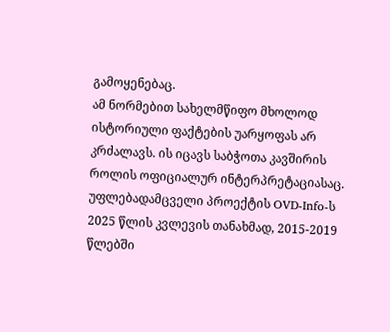გამოყენებაც.
ამ ნორმებით სახელმწიფო მხოლოდ ისტორიული ფაქტების უარყოფას არ კრძალავს. ის იცავს საბჭოთა კავშირის როლის ოფიციალურ ინტერპრეტაციასაც.
უფლებადამცველი პროექტის OVD-Info-ს 2025 წლის კვლევის თანახმად, 2015-2019 წლებში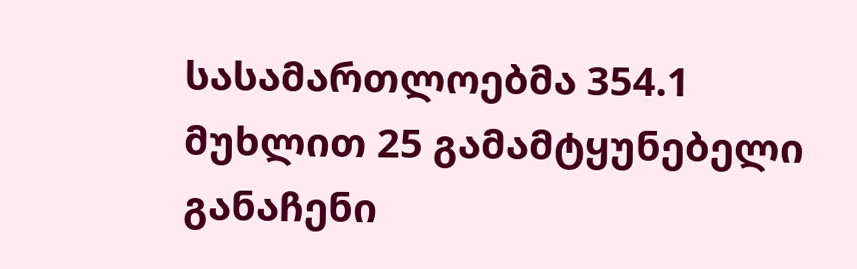სასამართლოებმა 354.1 მუხლით 25 გამამტყუნებელი განაჩენი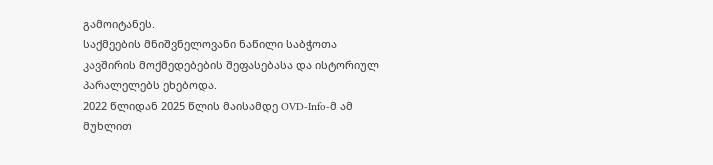გამოიტანეს.
საქმეების მნიშვნელოვანი ნაწილი საბჭოთა კავშირის მოქმედებების შეფასებასა და ისტორიულ პარალელებს ეხებოდა.
2022 წლიდან 2025 წლის მაისამდე OVD-Info-მ ამ მუხლით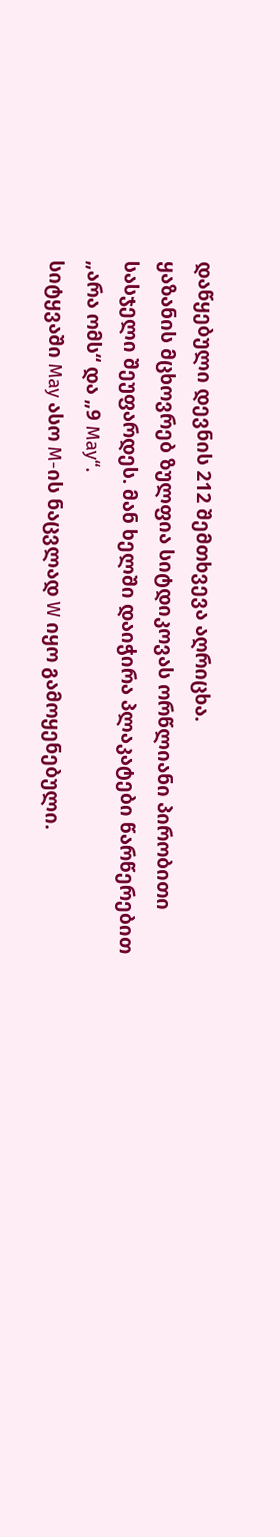დაწყებული დევნის 212 შემთხვევა აღრიცხა.
ყაზანის მცხოვრებ ზულფია სიტდიკოვას ორწლიანი პირობითი სასჯელი შეუფარდეს. მან ხელში დაიჭირა პლაკატები წარწერებით „არა ომს“ და „9 May“.
სიტყვაში May ასო M-ის ნაცვლად W იყო გამოყენებული.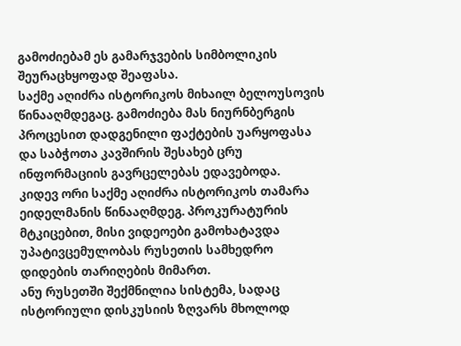გამოძიებამ ეს გამარჯვების სიმბოლიკის შეურაცხყოფად შეაფასა.
საქმე აღიძრა ისტორიკოს მიხაილ ბელოუსოვის წინააღმდეგაც. გამოძიება მას ნიურნბერგის პროცესით დადგენილი ფაქტების უარყოფასა და საბჭოთა კავშირის შესახებ ცრუ ინფორმაციის გავრცელებას ედავებოდა.
კიდევ ორი საქმე აღიძრა ისტორიკოს თამარა ეიდელმანის წინააღმდეგ. პროკურატურის მტკიცებით, მისი ვიდეოები გამოხატავდა უპატივცემულობას რუსეთის სამხედრო დიდების თარიღების მიმართ.
ანუ რუსეთში შექმნილია სისტემა, სადაც ისტორიული დისკუსიის ზღვარს მხოლოდ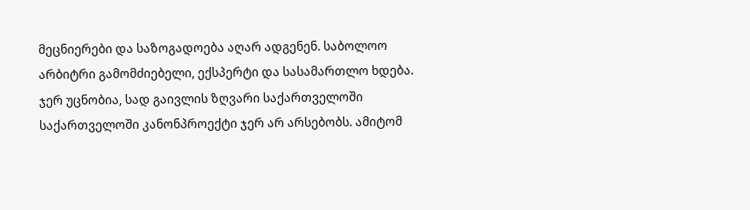მეცნიერები და საზოგადოება აღარ ადგენენ. საბოლოო არბიტრი გამომძიებელი, ექსპერტი და სასამართლო ხდება.
ჯერ უცნობია, სად გაივლის ზღვარი საქართველოში
საქართველოში კანონპროექტი ჯერ არ არსებობს. ამიტომ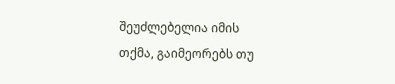შეუძლებელია იმის თქმა, გაიმეორებს თუ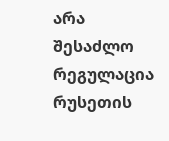არა შესაძლო რეგულაცია რუსეთის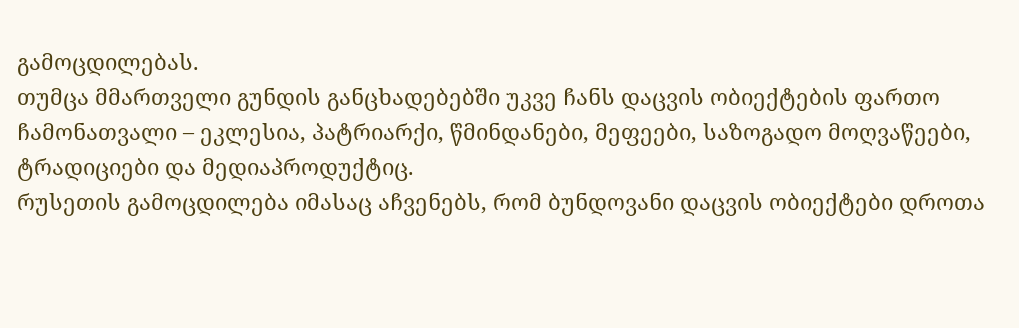გამოცდილებას.
თუმცა მმართველი გუნდის განცხადებებში უკვე ჩანს დაცვის ობიექტების ფართო ჩამონათვალი – ეკლესია, პატრიარქი, წმინდანები, მეფეები, საზოგადო მოღვაწეები, ტრადიციები და მედიაპროდუქტიც.
რუსეთის გამოცდილება იმასაც აჩვენებს, რომ ბუნდოვანი დაცვის ობიექტები დროთა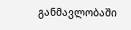განმავლობაში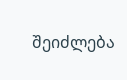შეიძლება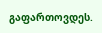გაფართოვდეს.